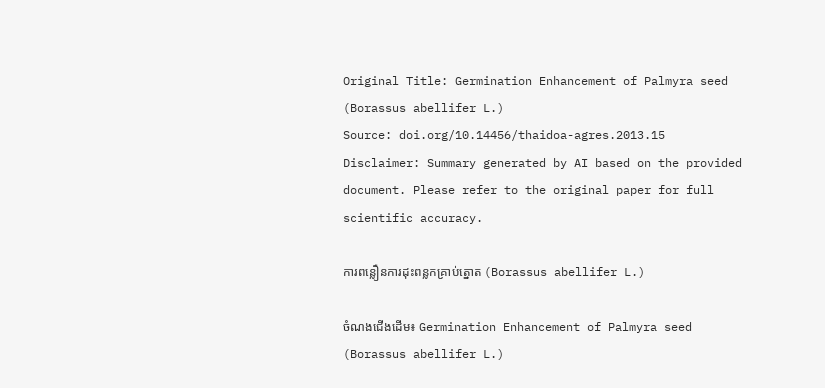Original Title: Germination Enhancement of Palmyra seed (Borassus abellifer L.)
Source: doi.org/10.14456/thaidoa-agres.2013.15
Disclaimer: Summary generated by AI based on the provided document. Please refer to the original paper for full scientific accuracy.

ការពន្លឿនការដុះពន្លកគ្រាប់ត្នោត (Borassus abellifer L.)

ចំណងជើងដើម៖ Germination Enhancement of Palmyra seed (Borassus abellifer L.)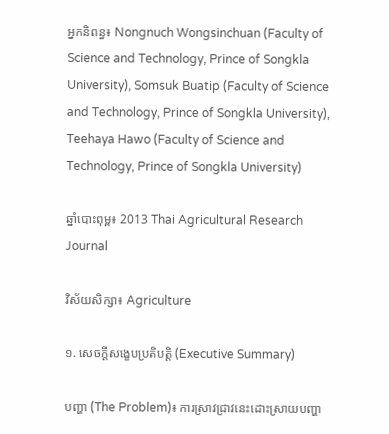អ្នកនិពន្ធ៖ Nongnuch Wongsinchuan (Faculty of Science and Technology, Prince of Songkla University), Somsuk Buatip (Faculty of Science and Technology, Prince of Songkla University), Teehaya Hawo (Faculty of Science and Technology, Prince of Songkla University)

ឆ្នាំបោះពុម្ព៖ 2013 Thai Agricultural Research Journal

វិស័យសិក្សា៖ Agriculture

១. សេចក្តីសង្ខេបប្រតិបត្តិ (Executive Summary)

បញ្ហា (The Problem)៖ ការស្រាវជ្រាវនេះដោះស្រាយបញ្ហា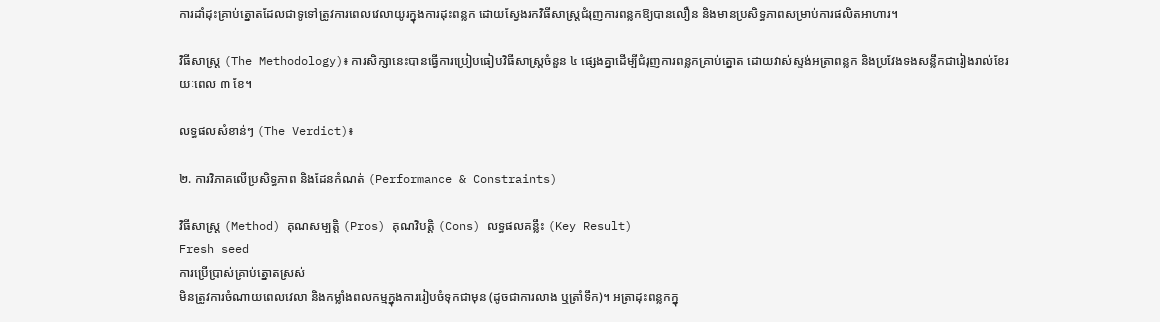ការដាំដុះគ្រាប់ត្នោតដែលជាទូទៅត្រូវការពេលវេលាយូរក្នុងការដុះពន្លក ដោយស្វែងរកវិធីសាស្ត្រជំរុញការពន្លកឱ្យបានលឿន និងមានប្រសិទ្ធភាពសម្រាប់ការផលិតអាហារ។

វិធីសាស្ត្រ (The Methodology)៖ ការសិក្សានេះបានធ្វើការប្រៀបធៀបវិធីសាស្ត្រចំនួន ៤ ផ្សេងគ្នាដើម្បីជំរុញការពន្លកគ្រាប់ត្នោត ដោយវាស់ស្ទង់អត្រាពន្លក និងប្រវែងទងសន្លឹកជារៀងរាល់ខែរយៈពេល ៣ ខែ។

លទ្ធផលសំខាន់ៗ (The Verdict)៖

២. ការវិភាគលើប្រសិទ្ធភាព និងដែនកំណត់ (Performance & Constraints)

វិធីសាស្ត្រ (Method) គុណសម្បត្តិ (Pros) គុណវិបត្តិ (Cons) លទ្ធផលគន្លឹះ (Key Result)
Fresh seed
ការប្រើប្រាស់គ្រាប់ត្នោតស្រស់
មិនត្រូវការចំណាយពេលវេលា និងកម្លាំងពលកម្មក្នុងការរៀបចំទុកជាមុន (ដូចជាការលាង ឬត្រាំទឹក)។ អត្រាដុះពន្លកក្នុ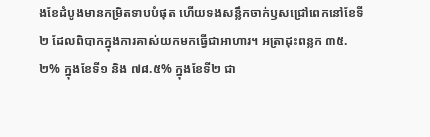ងខែដំបូងមានកម្រិតទាបបំផុត ហើយទងសន្លឹកចាក់ឫសជ្រៅពេកនៅខែទី២ ដែលពិបាកក្នុងការគាស់យកមកធ្វើជាអាហារ។ អត្រាដុះពន្លក ៣៥.២% ក្នុងខែទី១ និង ៧៨.៥% ក្នុងខែទី២ ជា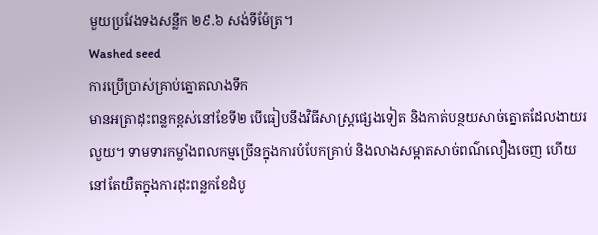មួយប្រវែងទងសន្លឹក ២៩.៦ សង់ទីម៉ែត្រ។
Washed seed
ការប្រើប្រាស់គ្រាប់ត្នោតលាងទឹក
មានអត្រាដុះពន្លកខ្ពស់នៅខែទី២ បើធៀបនឹងវិធីសាស្ត្រផ្សេងទៀត និងកាត់បន្ថយសាច់ត្នោតដែលងាយរលួយ។ ទាមទារកម្លាំងពលកម្មច្រើនក្នុងការបំបែកគ្រាប់ និងលាងសម្អាតសាច់ពណ៌លឿងចេញ ហើយនៅតែយឺតក្នុងការដុះពន្លកខែដំបូ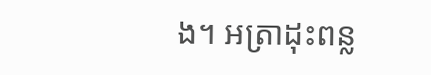ង។ អត្រាដុះពន្ល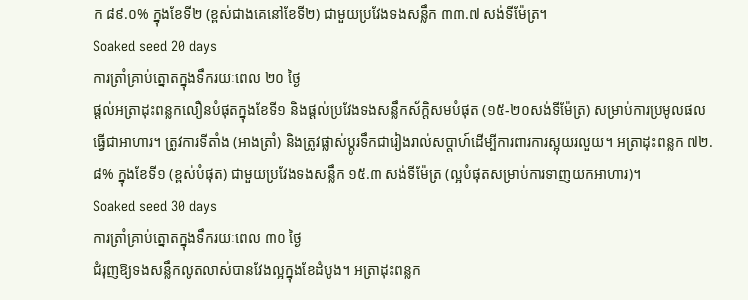ក ៨៩.០% ក្នុងខែទី២ (ខ្ពស់ជាងគេនៅខែទី២) ជាមួយប្រវែងទងសន្លឹក ៣៣.៧ សង់ទីម៉ែត្រ។
Soaked seed 20 days
ការត្រាំគ្រាប់ត្នោតក្នុងទឹករយៈពេល ២០ ថ្ងៃ
ផ្តល់អត្រាដុះពន្លកលឿនបំផុតក្នុងខែទី១ និងផ្តល់ប្រវែងទងសន្លឹកស័ក្តិសមបំផុត (១៥-២០សង់ទីម៉ែត្រ) សម្រាប់ការប្រមូលផលធ្វើជាអាហារ។ ត្រូវការទីតាំង (អាងត្រាំ) និងត្រូវផ្លាស់ប្តូរទឹកជារៀងរាល់សប្តាហ៍ដើម្បីការពារការស្អុយរលួយ។ អត្រាដុះពន្លក ៧២.៨% ក្នុងខែទី១ (ខ្ពស់បំផុត) ជាមួយប្រវែងទងសន្លឹក ១៥.៣ សង់ទីម៉ែត្រ (ល្អបំផុតសម្រាប់ការទាញយកអាហារ)។
Soaked seed 30 days
ការត្រាំគ្រាប់ត្នោតក្នុងទឹករយៈពេល ៣០ ថ្ងៃ
ជំរុញឱ្យទងសន្លឹកលូតលាស់បានវែងល្អក្នុងខែដំបូង។ អត្រាដុះពន្លក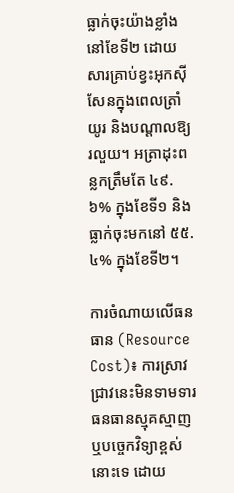ធ្លាក់ចុះយ៉ាងខ្លាំងនៅខែទី២ ដោយសារគ្រាប់ខ្វះអុកស៊ីសែនក្នុងពេលត្រាំយូរ និងបណ្តាលឱ្យរលួយ។ អត្រាដុះពន្លកត្រឹមតែ ៤៩.៦% ក្នុងខែទី១ និងធ្លាក់ចុះមកនៅ ៥៥.៤% ក្នុងខែទី២។

ការចំណាយលើធនធាន (Resource Cost)៖ ការស្រាវជ្រាវនេះមិនទាមទារធនធានស្មុគស្មាញ ឬបច្ចេកវិទ្យាខ្ពស់នោះទេ ដោយ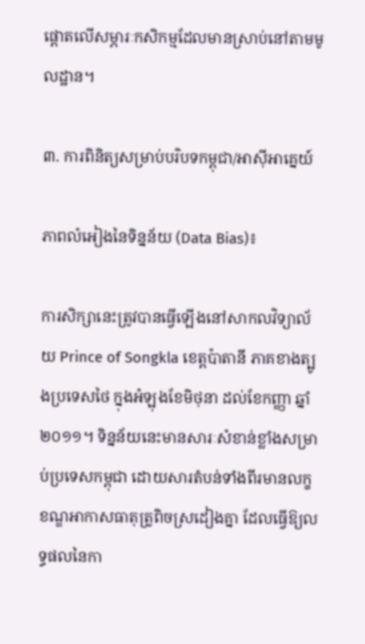ផ្តោតលើសម្ភារៈកសិកម្មដែលមានស្រាប់នៅតាមមូលដ្ឋាន។

៣. ការពិនិត្យសម្រាប់បរិបទកម្ពុជា/អាស៊ីអាគ្នេយ៍

ភាពលំអៀងនៃទិន្នន័យ (Data Bias)៖

ការសិក្សានេះត្រូវបានធ្វើឡើងនៅសាកលវិទ្យាល័យ Prince of Songkla ខេត្តប៉ាតានី ភាគខាងត្បូងប្រទេសថៃ ក្នុងអំឡុងខែមិថុនា ដល់ខែកញ្ញា ឆ្នាំ២០១១។ ទិន្នន័យនេះមានសារៈសំខាន់ខ្លាំងសម្រាប់ប្រទេសកម្ពុជា ដោយសារតំបន់ទាំងពីរមានលក្ខខណ្ឌអាកាសធាតុត្រូពិចស្រដៀងគ្នា ដែលធ្វើឱ្យលទ្ធផលនៃកា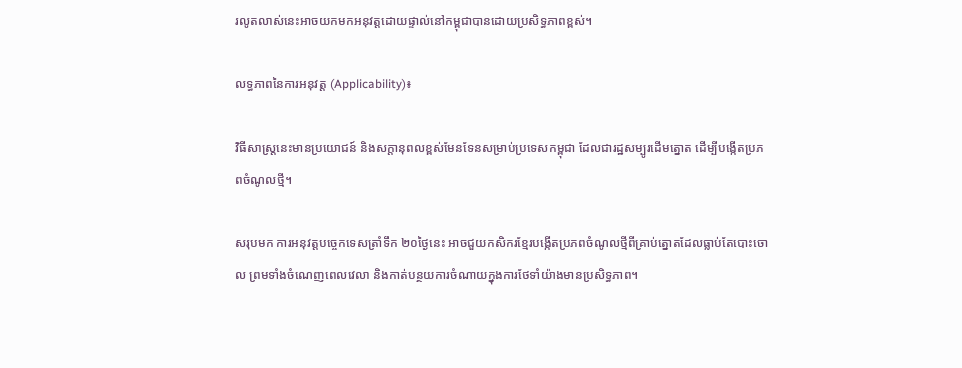រលូតលាស់នេះអាចយកមកអនុវត្តដោយផ្ទាល់នៅកម្ពុជាបានដោយប្រសិទ្ធភាពខ្ពស់។

លទ្ធភាពនៃការអនុវត្ត (Applicability)៖

វិធីសាស្ត្រនេះមានប្រយោជន៍ និងសក្តានុពលខ្ពស់មែនទែនសម្រាប់ប្រទេសកម្ពុជា ដែលជារដ្ឋសម្បូរដើមត្នោត ដើម្បីបង្កើតប្រភពចំណូលថ្មី។

សរុបមក ការអនុវត្តបច្ចេកទេសត្រាំទឹក ២០ថ្ងៃនេះ អាចជួយកសិករខ្មែរបង្កើតប្រភពចំណូលថ្មីពីគ្រាប់ត្នោតដែលធ្លាប់តែបោះចោល ព្រមទាំងចំណេញពេលវេលា និងកាត់បន្ថយការចំណាយក្នុងការថែទាំយ៉ាងមានប្រសិទ្ធភាព។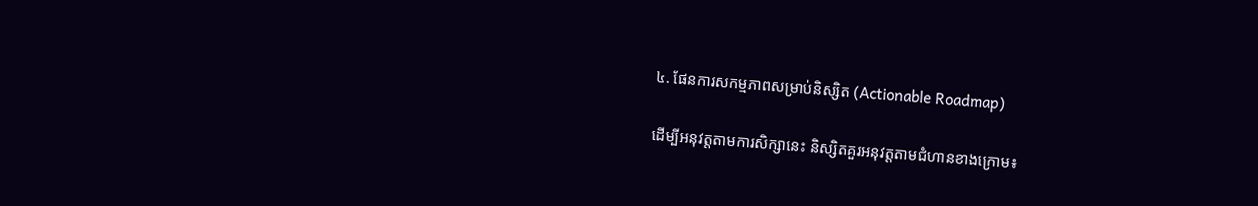៤. ផែនការសកម្មភាពសម្រាប់និស្សិត (Actionable Roadmap)

ដើម្បីអនុវត្តតាមការសិក្សានេះ និស្សិតគួរអនុវត្តតាមជំហានខាងក្រោម៖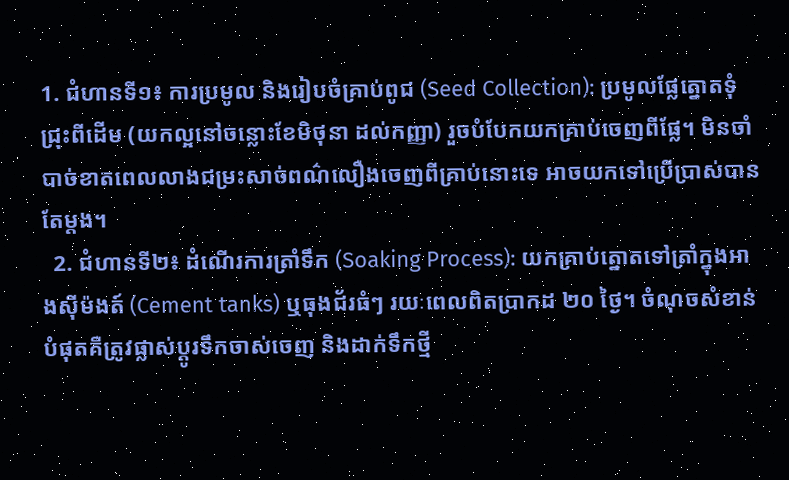1. ជំហានទី១៖ ការប្រមូល និងរៀបចំគ្រាប់ពូជ (Seed Collection): ប្រមូលផ្លែត្នោតទុំជ្រុះពីដើម (យកល្អនៅចន្លោះខែមិថុនា ដល់កញ្ញា) រួចបំបែកយកគ្រាប់ចេញពីផ្លែ។ មិនចាំបាច់ខាតពេលលាងជម្រះសាច់ពណ៌លឿងចេញពីគ្រាប់នោះទេ អាចយកទៅប្រើប្រាស់បានតែម្តង។
  2. ជំហានទី២៖ ដំណើរការត្រាំទឹក (Soaking Process): យកគ្រាប់ត្នោតទៅត្រាំក្នុងអាងស៊ីម៉ងត៍ (Cement tanks) ឬធុងជ័រធំៗ រយៈពេលពិតប្រាកដ ២០ ថ្ងៃ។ ចំណុចសំខាន់បំផុតគឺត្រូវផ្លាស់ប្តូរទឹកចាស់ចេញ និងដាក់ទឹកថ្មី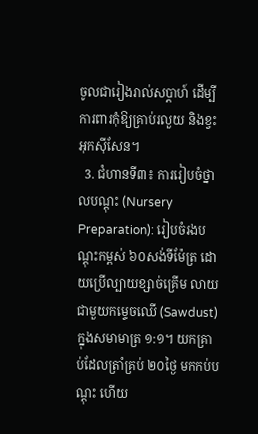ចូលជារៀងរាល់សប្តាហ៍ ដើម្បីការពារកុំឱ្យគ្រាប់រលួយ និងខ្វះអុកស៊ីសែន។
  3. ជំហានទី៣៖ ការរៀបចំថ្នាលបណ្តុះ (Nursery Preparation): រៀបចំរងបណ្តុះកម្ពស់ ៦០សង់ទីម៉ែត្រ ដោយប្រើល្បាយខ្សាច់គ្រើម លាយជាមួយកម្ទេចឈើ (Sawdust) ក្នុងសមាមាត្រ ១:១។ យកគ្រាប់ដែលត្រាំគ្រប់ ២០ថ្ងៃ មកកប់បណ្តុះ ហើយ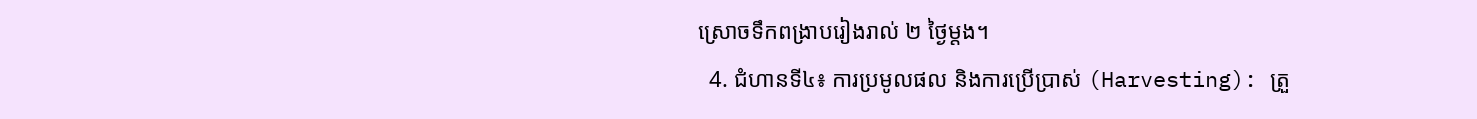ស្រោចទឹកពង្រាបរៀងរាល់ ២ ថ្ងៃម្តង។
  4. ជំហានទី៤៖ ការប្រមូលផល និងការប្រើប្រាស់ (Harvesting): ត្រួ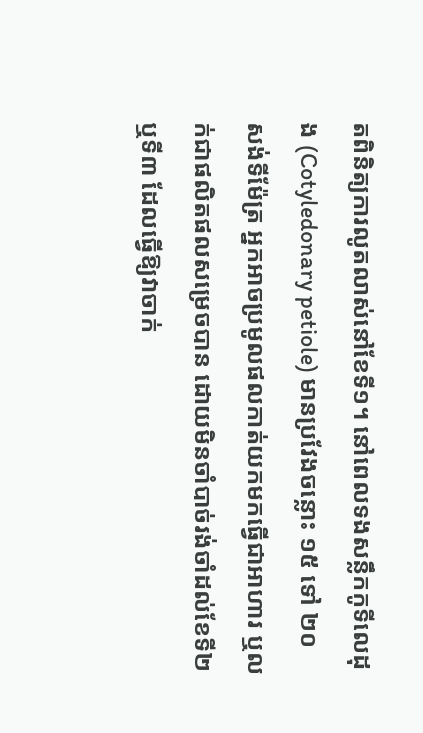តពិនិត្យការលូតលាស់នៅខែទី១។ នៅពេលទងសន្លឹកកូទីលេដុង (Cotyledonary petiole) មានប្រវែងចន្លោះ ១៥ ទៅ ២០ សង់ទីម៉ែត្រ អ្នកអាចប្រមូលផលកាត់យកមកធ្វើជាអាហារ ឬលក់ជាផលិតផលសម្រេចបាន ដោយមិនចាំបាច់រង់ចាំដល់ខែទី២ ឬទី៣ ដែលធ្វើឱ្យវាចាក់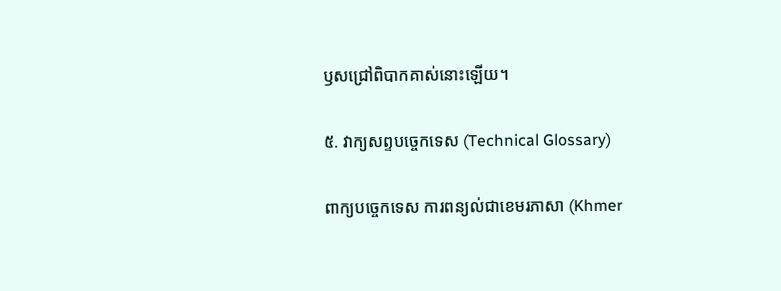ឫសជ្រៅពិបាកគាស់នោះឡើយ។

៥. វាក្យសព្ទបច្ចេកទេស (Technical Glossary)

ពាក្យបច្ចេកទេស ការពន្យល់ជាខេមរភាសា (Khmer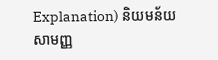Explanation) និយមន័យសាមញ្ញ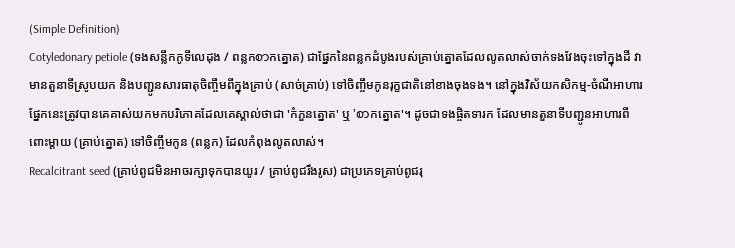(Simple Definition)
Cotyledonary petiole (ទងសន្លឹកកូទីលេដុង / ពន្លកစာកត្នោត) ជាផ្នែកនៃពន្លកដំបូងរបស់គ្រាប់ត្នោតដែលលូតលាស់ចាក់ទងវែងចុះទៅក្នុងដី វាមានតួនាទីស្រូបយក និងបញ្ជូនសារធាតុចិញ្ចឹមពីក្នុងគ្រាប់ (សាច់គ្រាប់) ទៅចិញ្ចឹមកូនរុក្ខជាតិនៅខាងចុងទង។ នៅក្នុងវិស័យកសិកម្ម-ចំណីអាហារ ផ្នែកនេះត្រូវបានគេគាស់យកមកបរិភោគដែលគេស្គាល់ថាជា 'កំភួនត្នោត' ឬ 'စာកត្នោត'។ ដូចជាទងផ្ចិតទារក ដែលមានតួនាទីបញ្ជូនអាហារពីពោះម្តាយ (គ្រាប់ត្នោត) ទៅចិញ្ចឹមកូន (ពន្លក) ដែលកំពុងលូតលាស់។
Recalcitrant seed (គ្រាប់ពូជមិនអាចរក្សាទុកបានយូរ / គ្រាប់ពូជរឹងរូស) ជាប្រភេទគ្រាប់ពូជរុ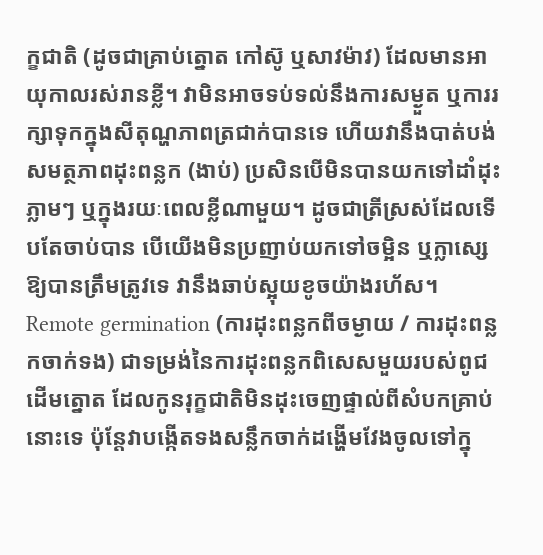ក្ខជាតិ (ដូចជាគ្រាប់ត្នោត កៅស៊ូ ឬសាវម៉ាវ) ដែលមានអាយុកាលរស់រានខ្លី។ វាមិនអាចទប់ទល់នឹងការសម្ងួត ឬការរក្សាទុកក្នុងសីតុណ្ហភាពត្រជាក់បានទេ ហើយវានឹងបាត់បង់សមត្ថភាពដុះពន្លក (ងាប់) ប្រសិនបើមិនបានយកទៅដាំដុះភ្លាមៗ ឬក្នុងរយៈពេលខ្លីណាមួយ។ ដូចជាត្រីស្រស់ដែលទើបតែចាប់បាន បើយើងមិនប្រញាប់យកទៅចម្អិន ឬក្លាស្សេឱ្យបានត្រឹមត្រូវទេ វានឹងឆាប់ស្អុយខូចយ៉ាងរហ័ស។
Remote germination (ការដុះពន្លកពីចម្ងាយ / ការដុះពន្លកចាក់ទង) ជាទម្រង់នៃការដុះពន្លកពិសេសមួយរបស់ពូជដើមត្នោត ដែលកូនរុក្ខជាតិមិនដុះចេញផ្ទាល់ពីសំបកគ្រាប់នោះទេ ប៉ុន្តែវាបង្កើតទងសន្លឹកចាក់ដង្ហើមវែងចូលទៅក្នុ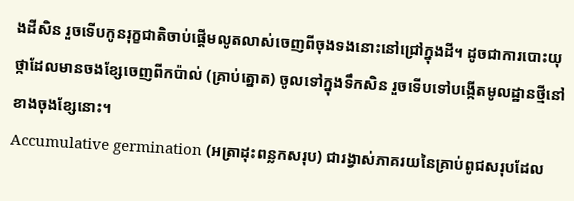ងដីសិន រួចទើបកូនរុក្ខជាតិចាប់ផ្តើមលូតលាស់ចេញពីចុងទងនោះនៅជ្រៅក្នុងដី។ ដូចជាការបោះយុថ្កាដែលមានចងខ្សែចេញពីកប៉ាល់ (គ្រាប់ត្នោត) ចូលទៅក្នុងទឹកសិន រួចទើបទៅបង្កើតមូលដ្ឋានថ្មីនៅខាងចុងខ្សែនោះ។
Accumulative germination (អត្រាដុះពន្លកសរុប) ជារង្វាស់ភាគរយនៃគ្រាប់ពូជសរុបដែល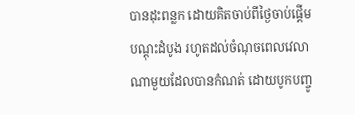បានដុះពន្លក ដោយគិតចាប់ពីថ្ងៃចាប់ផ្តើមបណ្តុះដំបូង រហូតដល់ចំណុចពេលវេលាណាមួយដែលបានកំណត់ ដោយបូកបញ្ចូ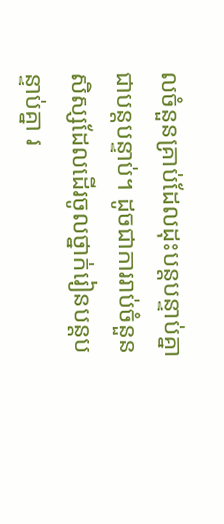លចំនួនគ្រាប់ដែលដុះបន្តបន្ទាប់គ្នាជាបន្តបន្ទាប់។ ដូចជាការរាប់ចំនួនសិស្សដែលដើរចូលថ្នាក់រៀនបន្តបន្ទាប់គ្នា រ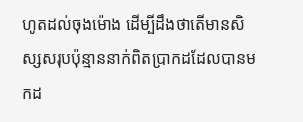ហូតដល់ចុងម៉ោង ដើម្បីដឹងថាតើមានសិស្សសរុបប៉ុន្មាននាក់ពិតប្រាកដដែលបានមកដ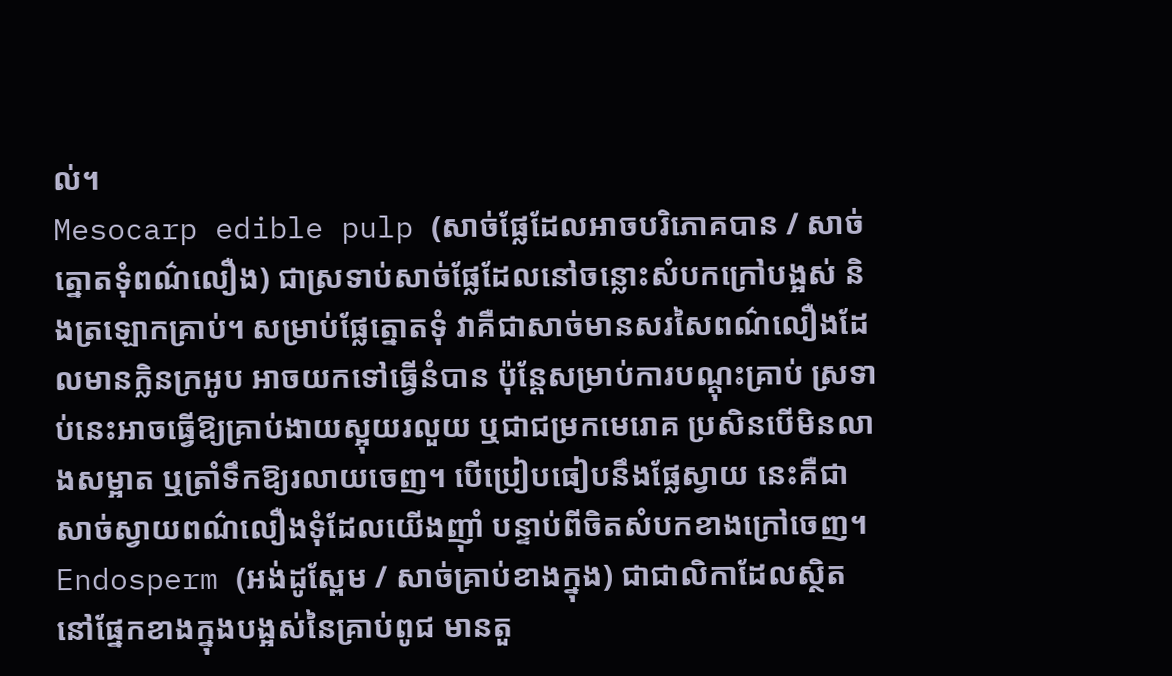ល់។
Mesocarp edible pulp (សាច់ផ្លែដែលអាចបរិភោគបាន / សាច់ត្នោតទុំពណ៌លឿង) ជាស្រទាប់សាច់ផ្លែដែលនៅចន្លោះសំបកក្រៅបង្អស់ និងត្រឡោកគ្រាប់។ សម្រាប់ផ្លែត្នោតទុំ វាគឺជាសាច់មានសរសៃពណ៌លឿងដែលមានក្លិនក្រអូប អាចយកទៅធ្វើនំបាន ប៉ុន្តែសម្រាប់ការបណ្តុះគ្រាប់ ស្រទាប់នេះអាចធ្វើឱ្យគ្រាប់ងាយស្អុយរលួយ ឬជាជម្រកមេរោគ ប្រសិនបើមិនលាងសម្អាត ឬត្រាំទឹកឱ្យរលាយចេញ។ បើប្រៀបធៀបនឹងផ្លែស្វាយ នេះគឺជាសាច់ស្វាយពណ៌លឿងទុំដែលយើងញ៉ាំ បន្ទាប់ពីចិតសំបកខាងក្រៅចេញ។
Endosperm (អង់ដូស្ពែម / សាច់គ្រាប់ខាងក្នុង) ជាជាលិកាដែលស្ថិតនៅផ្នែកខាងក្នុងបង្អស់នៃគ្រាប់ពូជ មានតួ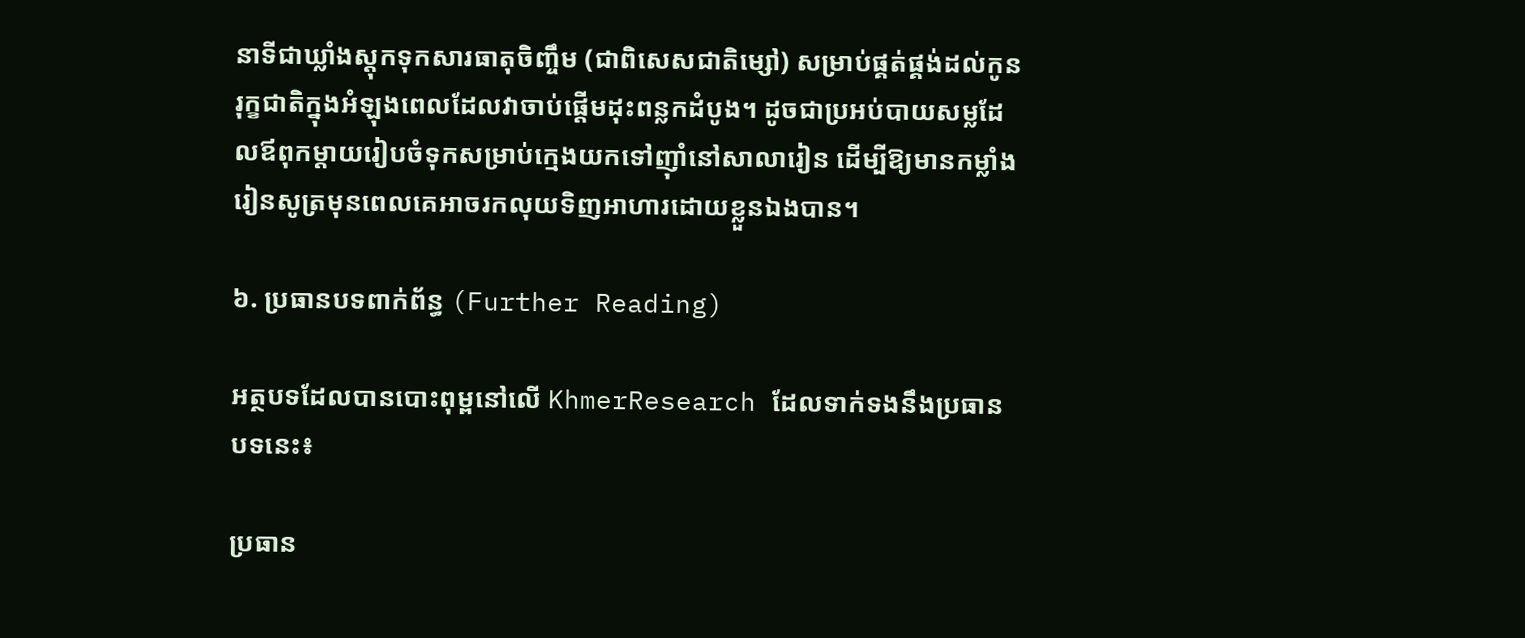នាទីជាឃ្លាំងស្តុកទុកសារធាតុចិញ្ចឹម (ជាពិសេសជាតិម្សៅ) សម្រាប់ផ្គត់ផ្គង់ដល់កូនរុក្ខជាតិក្នុងអំឡុងពេលដែលវាចាប់ផ្តើមដុះពន្លកដំបូង។ ដូចជាប្រអប់បាយសម្លដែលឪពុកម្តាយរៀបចំទុកសម្រាប់ក្មេងយកទៅញ៉ាំនៅសាលារៀន ដើម្បីឱ្យមានកម្លាំងរៀនសូត្រមុនពេលគេអាចរកលុយទិញអាហារដោយខ្លួនឯងបាន។

៦. ប្រធានបទពាក់ព័ន្ធ (Further Reading)

អត្ថបទដែលបានបោះពុម្ពនៅលើ KhmerResearch ដែលទាក់ទងនឹងប្រធានបទនេះ៖

ប្រធាន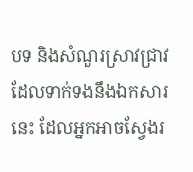បទ និងសំណួរស្រាវជ្រាវដែលទាក់ទងនឹងឯកសារនេះ ដែលអ្នកអាចស្វែងរ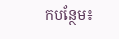កបន្ថែម៖